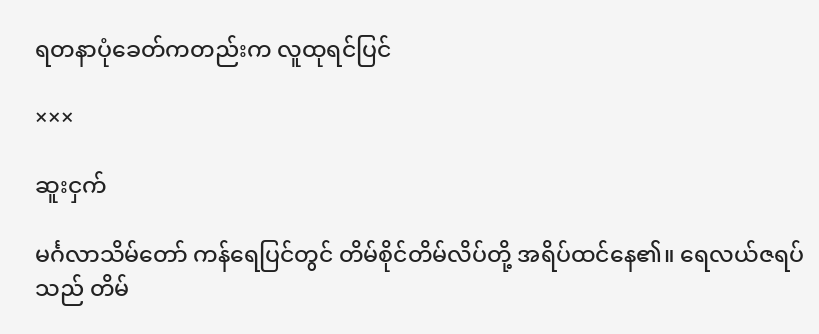ရတနာပုံခေတ်ကတည်းက လူထုရင်ပြင်

×××

ဆူးငှက်

မင်္ဂလာသိမ်တော် ကန်ရေပြင်တွင် တိမ်စိုင်တိမ်လိပ်တို့ အရိပ်ထင်နေ၏။ ရေလယ်ဇရပ်သည် တိမ်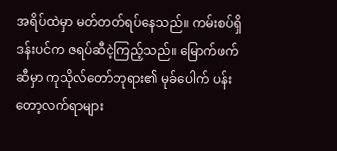အရိပ်ထဲမှာ မတ်တတ်ရပ်နေသည်။ ကမ်းစပ်ရှိဒန်းပင်က ဇရပ်ဆီငဲ့ကြည့်သည်။ မြောက်ဖက်ဆီမှာ ကုသိုလ်တော်ဘုရား၏ မုခ်ပေါက် ပန်းတော့လက်ရာများ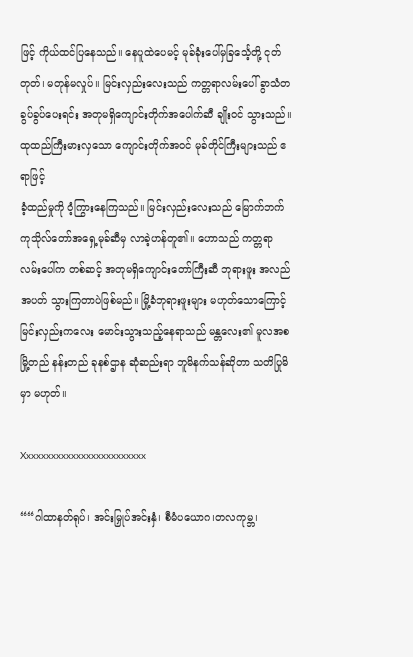ဖြင့် ကိုယ်ထင်ပြနေသည်။ နေပူထဲပေမင့် မုခ်ခုံးပေါ်မှခြင်္သေ့တို့ ငုတ်တုတ်၊ မတုန်မလှုပ်။ မြင်းလှည်းလေးသည် ကတ္တရာလမ်းပေါ် ခွာသံတခွပ်ခွပ်ပေးရင်း အတုမရှိကျောင်းတိုက်အပေါက်ဆီ ချိုးဝင် သွားသည်။ ထုထည်ကြီးမားလှသော ကျောင်းတိုက်အဝင် မုခ်တိုင်ကြီးများသည် ဧရာဖြင့်
ခံ့ထည်မှုကို ဝံ့ကြွားနေကြသည်။ မြင်းလှည်းလေးသည် မြောက်ဘက် ကုသိုလ်တော်အရှေ့မုခ်ဆီမှ လာခဲ့ဟန်တူ၏။ ဟောသည် ကတ္တရာလမ်းပေါ်က တစ်ဆင့် အတုမရှိကျောင်းတော်ကြီးဆီ ဘုရားဖူး အလည်အပတ် သွားကြတာပဲဖြစ်မည်။ မြို့ခံဘုရားဖူးများ မဟုတ်သောကြောင့် မြင်းလှည်းကလေး မောင်းသွားသည့်နေရာသည် မန္တလေး၏ မူလအစ မြို့တည် နန်းတည် ခုနစ်ဌာန ဆုံဆည်းရာ ဘူမိနက်သန်ဆိုတာ သတိပြုမိမှာ မဟုတ်။

Xxxxxxxxxxxxxxxxxxxxxxxxx

““ဂါထာနတ်ရုပ်၊ အင်းမြှုပ်အင်းနှံ၊ စီမံပယောဂ၊တလကုမ္ဘ၊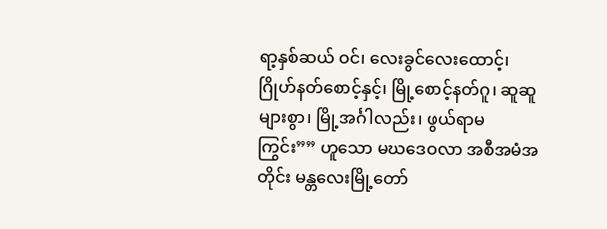ရာ့နှစ်ဆယ် ဝင်၊ လေးခွင်လေးထောင့်၊ ဂြိုဟ်နတ်စောင့်နှင့်၊ မြို့စောင့်နတ်ဂူ၊ ဆူဆူများစွာ၊ မြို့အင်္ဂါလည်း၊ ဖွယ်ရာမကြွင်း”” ဟူသော မဃဒေဝလာ အစီအမံအတိုင်း မန္တလေးမြို့တော်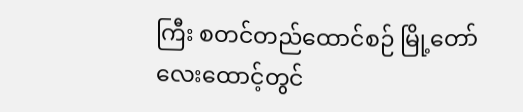ကြီး စတင်တည်ထောင်စဉ် မြို့တော်လေးထောင့်တွင်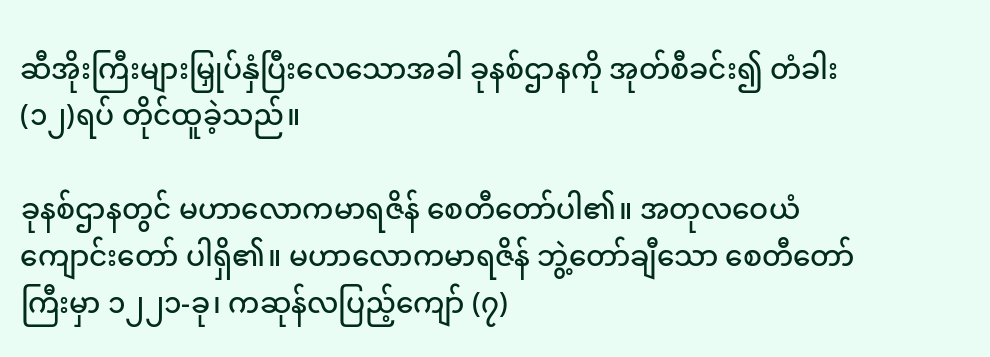ဆီအိုးကြီးများမြှုပ်နှံပြီးလေသောအခါ ခုနစ်ဌာနကို အုတ်စီခင်း၍ တံခါး(၁၂)ရပ် တိုင်ထူခဲ့သည်။

ခုနစ်ဌာနတွင် မဟာလောကမာရဇိန် စေတီတော်ပါ၏။ အတုလဝေယံကျောင်းတော် ပါရှိ၏။ မဟာလောကမာရဇိန် ဘွဲ့တော်ချီသော စေတီတော်ကြီးမှာ ၁၂၂၁-ခု၊ ကဆုန်လပြည့်ကျော် (၇)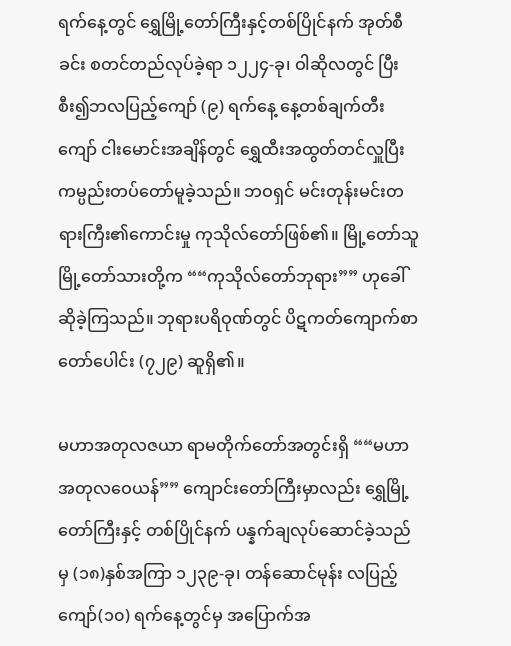ရက်နေ့တွင် ရွှေမြို့တော်ကြီးနှင့်တစ်ပြိုင်နက် အုတ်စီခင်း စတင်တည်လုပ်ခဲ့ရာ ၁၂၂၄-ခု၊ ဝါဆိုလတွင် ပြီးစီး၍ဘလပြည့်ကျော် (၉) ရက်နေ့ နေ့တစ်ချက်တီးကျော် ငါးမောင်းအချိန်တွင် ရွှေထီးအထွတ်တင်လှူပြီး ကမ္ပည်းတပ်တော်မူခဲ့သည်။ ဘဝရှင် မင်းတုန်းမင်းတရားကြီး၏ကောင်းမှု ကုသိုလ်တော်ဖြစ်၏။ မြို့တော်သူ မြို့တော်သားတို့က ““ကုသိုလ်တော်ဘုရား”” ဟုခေါ်ဆိုခဲ့ကြသည်။ ဘုရားပရိဝုဏ်တွင် ပိဋကတ်ကျောက်စာတော်ပေါင်း (၇၂၉) ဆူရှိ၏။

မဟာအတုလဇယာ ရာမတိုက်တော်အတွင်းရှိ ““မဟာအတုလဝေယန်”” ကျောင်းတော်ကြီးမှာလည်း ရွှေမြို့တော်ကြီးနှင့် တစ်ပြိုင်နက် ပန္နက်ချလုပ်ဆောင်ခဲ့သည်မှ (၁၈)နှစ်အကြာ ၁၂၃၉-ခု၊ တန်ဆောင်မုန်း လပြည့်ကျော်(၁၀) ရက်နေ့တွင်မှ အပြောက်အ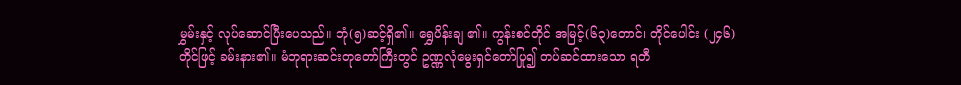မွှမ်းနှင့် လုပ်ဆောင်ပြီးပေသည်။ ဘုံ(၅)ဆင့်ရှိ၏။ ရွှေပိန်းချ ၏။ ကွန်းစင်တိုင် အမြင့်(၆၃)တောင်၊ တိုင်ပေါင်း (၂၄၆)တိုင်ဖြင့် ခမ်းနား၏။ မံဘုရားဆင်းတုတော်ကြီးတွင် ဥဏ္ဏလုံမွေးရှင်တော်ပြု၍ တပ်ဆင်ထားသော ရတီ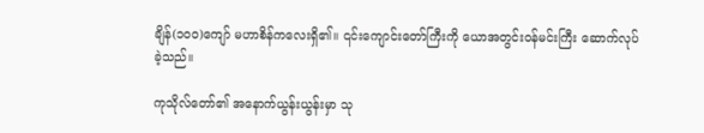ချိန်(၁၀၀)ကျော် မဟာစိန်ကလေးရှိ၏။ ၎င်းကျောင်းတော်ကြီးကို ယောအတွင်းဝန်မင်းကြီး ဆောက်လုပ်ခဲ့သည်။

ကုသိုလ်တော်၏ အနောက်ယွန်းယွန်းမှာ သု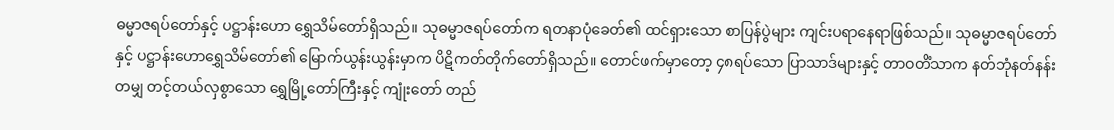ဓမ္မာဇရပ်တော်နှင့် ပဋ္ဌာန်းဟော ရွှေသိမ်တော်ရှိသည်။ သုဓမ္မာဇရပ်တော်က ရတနာပုံခေတ်၏ ထင်ရှားသော စာပြန်ပွဲများ ကျင်းပရာနေရာဖြစ်သည်။ သုဓမ္မာဇရပ်တော်နှင့် ပဋ္ဌာန်းဟောရွှေသိမ်တော်၏ မြောက်ယွန်းယွန်းမှာက ပိဋိကတ်တိုက်တော်ရှိသည်။ တောင်ဖက်မှာတော့ ၄၈ရပ်သော ပြာသာဒ်များနှင့် တာဝတိံသာက နတ်ဘုံနတ်နန်းတမျှ တင့်တယ်လှစွာသော ရွှေမြို့တော်ကြီးနှင့် ကျုံးတော် တည်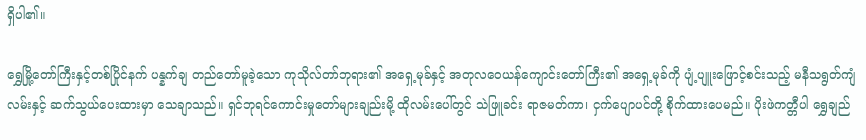ရှိပါ၏။

ရွှေမြို့တော်ကြီးနှင့်တစ်ပြိုင်နက် ပန္နက်ချ တည်တော်မူခဲ့သော ကုသိုလ်တာ်ဘုရား၏ အရှေ့မုခ်နှင့် အတုလဝေယန်ကျောင်းတော်ကြီး၏ အရှေ့မုခ်ကို ပျံ့ပျူးဖြောင့်စင်းသည့် မနီသရွတ်ကျံလမ်းနှင့် ဆက်သွယ်ပေးထားမှာ သေချာသည်။ ရှင်ဘုရင်ကောင်းမှုတော်များချည်းမို့ ထိုလမ်းပေါ်တွင် သဲဖြူခင်း ရာဇမတ်ကာ၊ ငှက်ပျောပင်တို့ စိုက်ထားပေမည်။ ပိုးဖဲကတ္တီပါ ရွှေချည်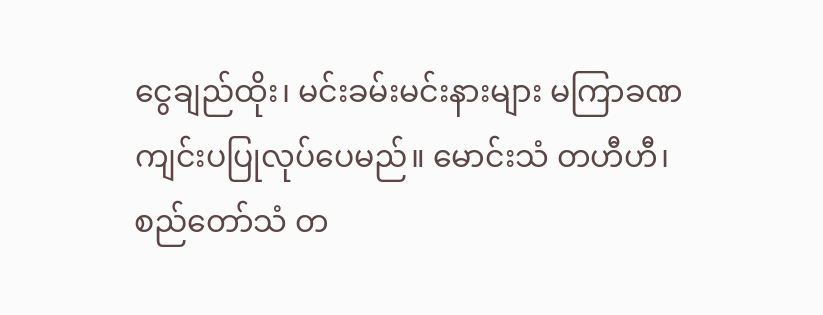ငွေချည်ထိုး၊ မင်းခမ်းမင်းနားများ မကြာခဏကျင်းပပြုလုပ်ပေမည်။ မောင်းသံ တဟီဟီ၊ စည်တော်သံ တ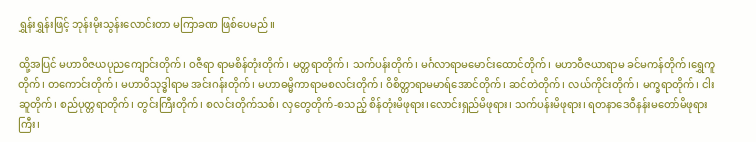ရွှန်းရွှန်းဖြင့် ဘုန်းမိုးသွန်းလောင်းတာ မကြာခဏ ဖြစ်ပေမည်။

ထို့အပြင် မဟာဝိဇယပုညကျောင်းတိုက်၊ ဝဇီရာ ရာမစိန်တုံးတိုက်၊ မတ္တရာတိုက်၊ သက်ပန်းတိုက်၊ မင်္ဂလာရာမမောင်းထောင်တိုက်၊ မဟာဝီဇယာရာမ ခင်မကန်တိုက်၊ရွှေကူတိုက်၊ တကောင်းတိုက်၊ မဟာဝိသုဒ္ဓါရာမ အင်းဂန်းတိုက်၊ မဟာဓမ္မိကာရာမစလင်းတိုက်၊ ဝိစိတ္တာရာမမာရ်အောင်တိုက်၊ ဆင်တဲတိုက်၊ လယ်ကိုင်းတိုက်၊ မက္ခရာတိုက်၊ ငါးဆူတိုက်၊ စည်ပုတ္တရာတိုက်၊ တွင်းကြီးတိုက်၊ စလင်းတိုက်သစ်၊ လှတွေတိုက်-စသည့် စိန်တုံးမိဖုရား၊လောင်းရှည်မိဖုရား၊ သက်ပန်းမိဖုရား၊ ရတနာဒေဝီနန်းမတော်မိဖုရားကြီး၊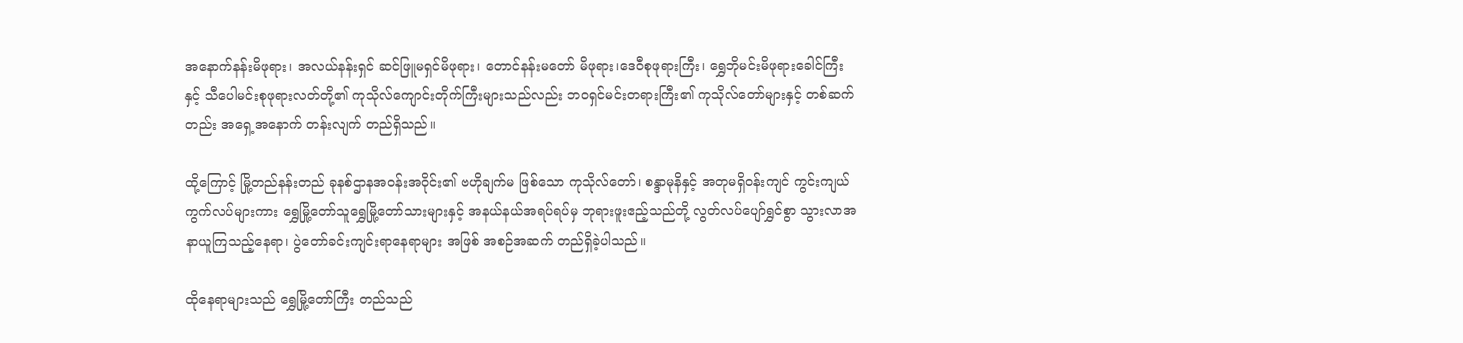အနောက်နန်းမိဖုရား၊ အလယ်နန်းရှင် ဆင်ဖြူမရှင်မိဖုရား၊ တောင်နန်းမတော် မိဖုရား၊ဒေဝီစုဖုရားကြီး၊ ရွှေဘိုမင်းမိဖုရားခေါင်ကြီးနှင့် သီပေါမင်းစုဖုရားလတ်တို့၏ ကုသိုလ်ကျောင်းတိုက်ကြီးများသည်လည်း ဘဝရှင်မင်းတရားကြီး၏ ကုသိုလ်တော်များနှင့် တစ်ဆက်တည်း အရှေ့အနောက် တန်းလျက် တည်ရှိသည်။

ထို့ကြောင့် မြို့တည်နန်းတည် ခုနစ်ဌာနအဝန်းအဝိုင်း၏ ဗဟိုချက်မ ဖြစ်သော ကုသိုလ်တော်၊ စန္ဒာမုနိနှင့် အတုမရှိဝန်းကျင် ကွင်းကျယ်ကွက်လပ်များကား ရွှေမြို့တော်သူရွှေမြို့တော်သားများနှင့် အနယ်နယ်အရပ်ရပ်မှ ဘုရားဖူးဧည့်သည်တို့ လွတ်လပ်ပျော်ရွှင်စွာ သွားလာအနာယူကြသည့်နေရာ၊ ပွဲတော်ခင်းကျင်းရာနေရာများ အဖြစ် အစဉ်အဆက် တည်ရှိခဲ့ပါသည်။

ထိုနေရာများသည် ရွှေမြို့တော်ကြီး တည်သည်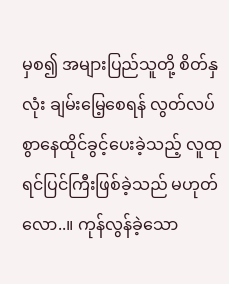မှစ၍ အများပြည်သူတို့ စိတ်နှလုံး ချမ်းမြေ့စေရန် လွတ်လပ်စွာနေထိုင်ခွင့်ပေးခဲ့သည့် လူထုရင်ပြင်ကြီးဖြစ်ခဲ့သည် မဟုတ်လော..။ ကုန်လွန်ခဲ့သော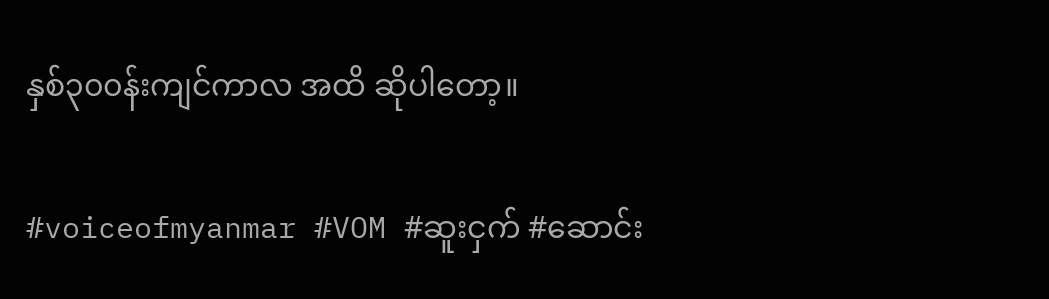နှစ်၃၀၀န်းကျင်ကာလ အထိ ဆိုပါတော့။

#voiceofmyanmar #VOM #ဆူးငှက် #ဆောင်း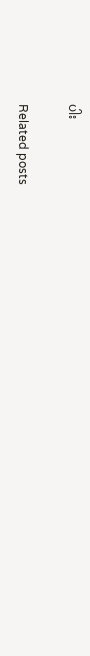ပါး

Related posts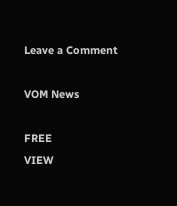Leave a Comment

VOM News

FREE
VIEW